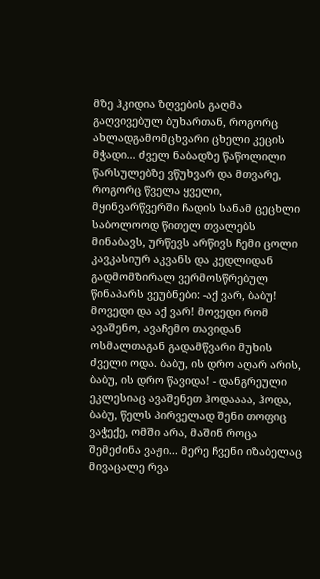მზე ჰკიდია ზღვების გაღმა გაღვივებულ ბუხართან, როგორც ახლადგამომცხვარი ცხელი კეცის მჭადი... ძველ ნაბადზე წაწოლილი წარსულებზე ვწუხვარ და მთვარე, როგორც წველა ყველი, მყინვარწვერში ჩადის სანამ ცეცხლი საბოლოოდ წითელ თვალებს მინაბავს, ურწევს არწივს ჩემი ცოლი კავკასიურ აკვანს და კედლიდან გადმომზირალ ვერმოსწრებულ წინაპარს ვეუბნები: -აქ ვარ, ბაბუ! მოვედი და აქ ვარ! მოვედი რომ ავაშენო, ავაჩემო თავიდან ოსმალთაგან გადამწვარი მუხის ძველი ოდა. ბაბუ, ის დრო აღარ არის, ბაბუ, ის დრო წავიდა! - დანგრეული ეკლესიაც ავაშენეთ ჰოდაააა, ჰოდა, ბაბუ, წელს პირველად შენი თოფიც ვაჭექე, ომში არა, მაშინ როცა შემეძინა ვაჟი... მერე ჩვენი იზაბელაც მივაცალე რვა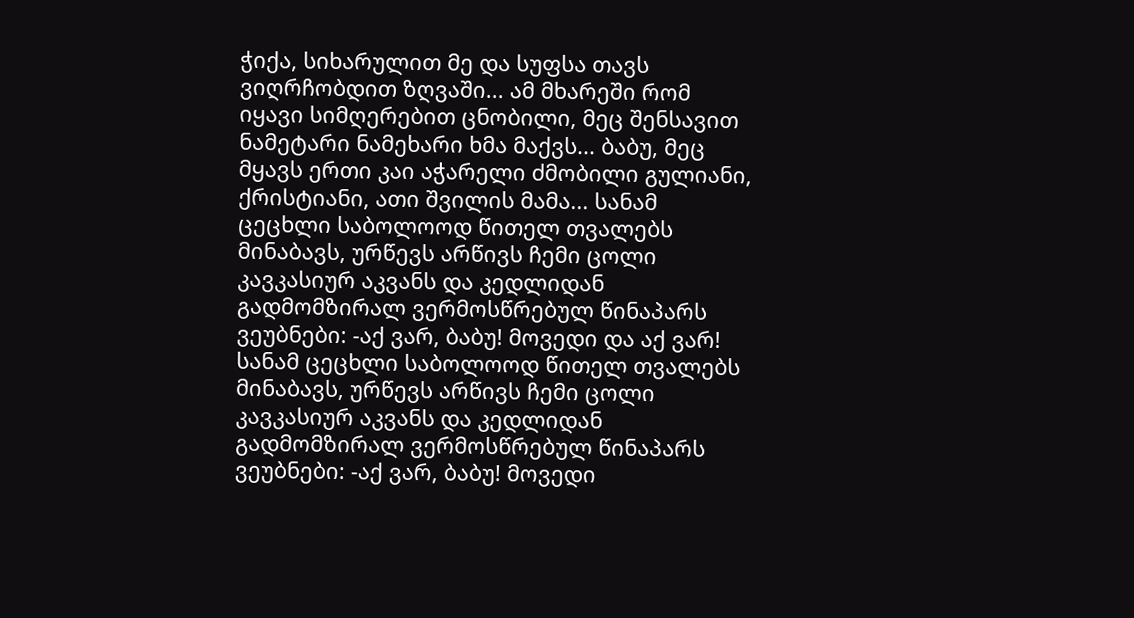ჭიქა, სიხარულით მე და სუფსა თავს ვიღრჩობდით ზღვაში... ამ მხარეში რომ იყავი სიმღერებით ცნობილი, მეც შენსავით ნამეტარი ნამეხარი ხმა მაქვს... ბაბუ, მეც მყავს ერთი კაი აჭარელი ძმობილი გულიანი, ქრისტიანი, ათი შვილის მამა... სანამ ცეცხლი საბოლოოდ წითელ თვალებს მინაბავს, ურწევს არწივს ჩემი ცოლი კავკასიურ აკვანს და კედლიდან გადმომზირალ ვერმოსწრებულ წინაპარს ვეუბნები: -აქ ვარ, ბაბუ! მოვედი და აქ ვარ!
სანამ ცეცხლი საბოლოოდ წითელ თვალებს მინაბავს, ურწევს არწივს ჩემი ცოლი კავკასიურ აკვანს და კედლიდან გადმომზირალ ვერმოსწრებულ წინაპარს ვეუბნები: -აქ ვარ, ბაბუ! მოვედი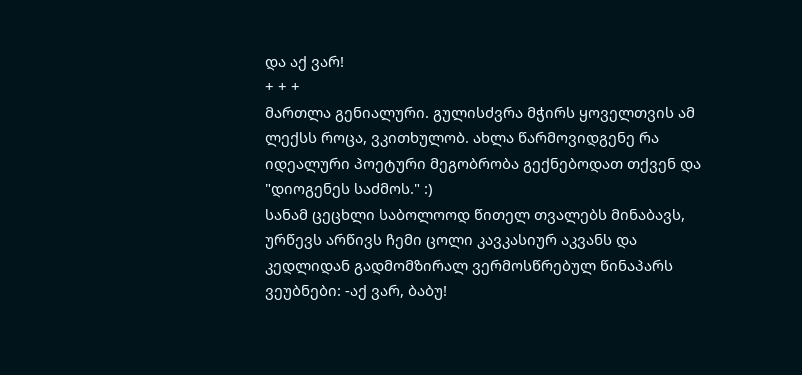და აქ ვარ!
+ + +
მართლა გენიალური. გულისძვრა მჭირს ყოველთვის ამ ლექსს როცა, ვკითხულობ. ახლა წარმოვიდგენე რა იდეალური პოეტური მეგობრობა გექნებოდათ თქვენ და "დიოგენეს საძმოს." :)
სანამ ცეცხლი საბოლოოდ წითელ თვალებს მინაბავს, ურწევს არწივს ჩემი ცოლი კავკასიურ აკვანს და კედლიდან გადმომზირალ ვერმოსწრებულ წინაპარს ვეუბნები: -აქ ვარ, ბაბუ!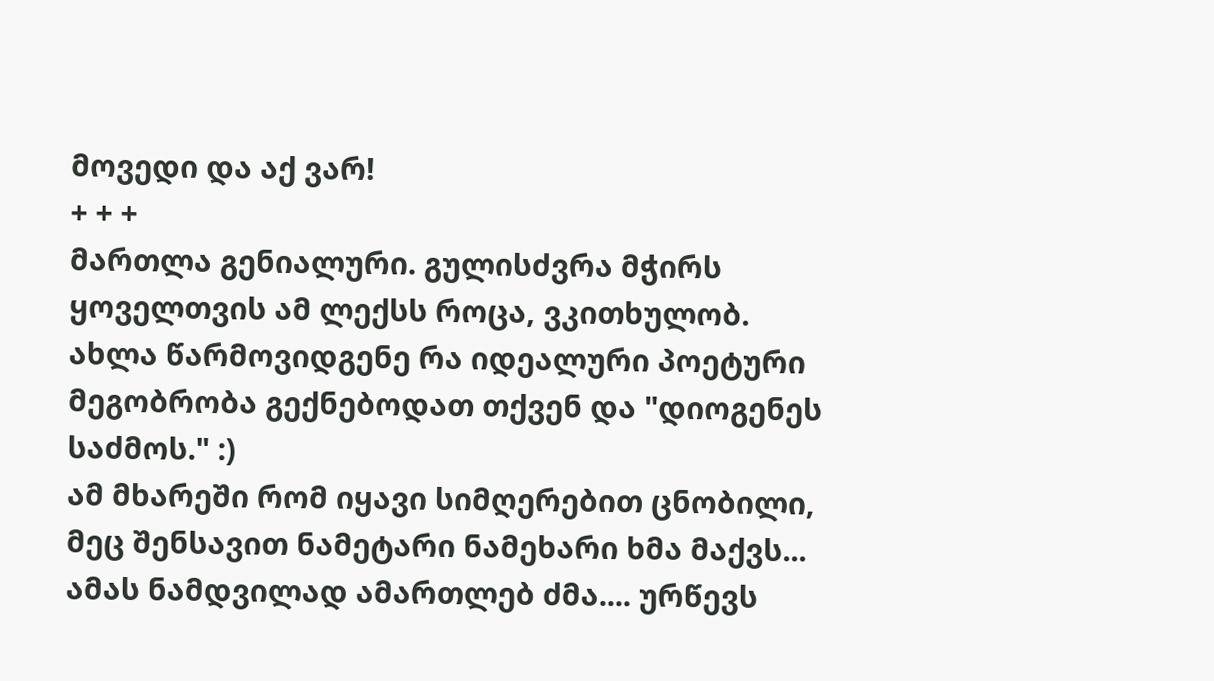მოვედი და აქ ვარ!
+ + +
მართლა გენიალური. გულისძვრა მჭირს ყოველთვის ამ ლექსს როცა, ვკითხულობ. ახლა წარმოვიდგენე რა იდეალური პოეტური მეგობრობა გექნებოდათ თქვენ და "დიოგენეს საძმოს." :)
ამ მხარეში რომ იყავი სიმღერებით ცნობილი, მეც შენსავით ნამეტარი ნამეხარი ხმა მაქვს... ამას ნამდვილად ამართლებ ძმა.... ურწევს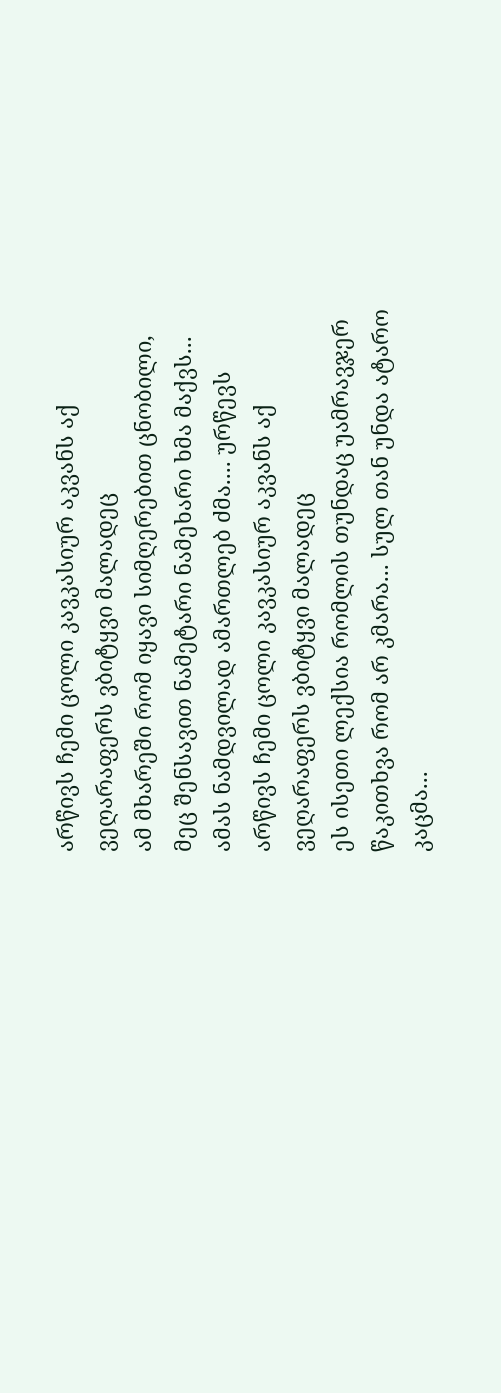არწივს ჩემი ცოლი კავკასიურ აკვანს აქ ვეღარაფერს ვბიტყვი მალადეც
ამ მხარეში რომ იყავი სიმღერებით ცნობილი, მეც შენსავით ნამეტარი ნამეხარი ხმა მაქვს... ამას ნამდვილად ამართლებ ძმა.... ურწევს არწივს ჩემი ცოლი კავკასიურ აკვანს აქ ვეღარაფერს ვბიტყვი მალადეც
ეს ისეთი ლექსია რომლის თუნდაც უამრავჯერ წაკითხვა რომ არ კმარა... სულ თან უნდა ატარო კაცმა...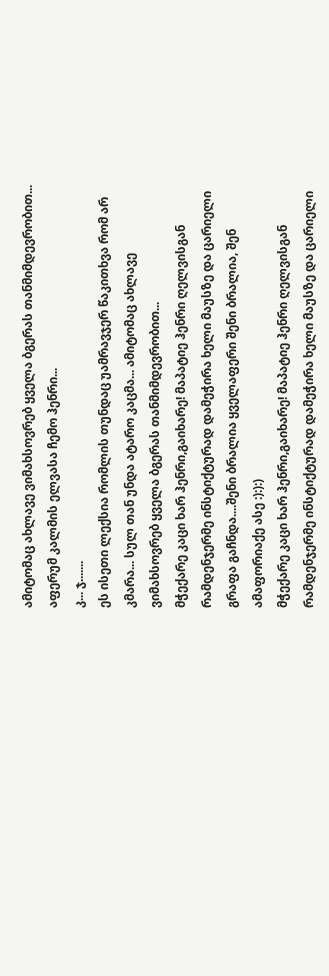ამიტომაც ახლავე ვიმახსოვრებ ყველა ბგერას თანმიმდევრობით...
აფერუმ კალმის ელვასა ჩემო ჰენრი...
კ... ჯ.......
ეს ისეთი ლექსია რომლის თუნდაც უამრავჯერ წაკითხვა რომ არ კმარა... სულ თან უნდა ატარო კაცმა... ამიტომაც ახლავე ვიმახსოვრებ ყველა ბგერას თანმიმდევრობით...
მჭექარე კაცი ხარ ჰენრი,გაიხარე! მაპატიე ჰენრი ღელვისგან რამდენჯერმე ინსტიქტურად დამეჭირა ხელი მაუსზე და ცარიელი გრაფა გაჩნდა....შენი ბრალია ყველაფერი შენი ბრალია, შენ ამაფორიაქე ასე :):):)
მჭექარე კაცი ხარ ჰენრი,გაიხარე! მაპატიე ჰენრი ღელვისგან რამდენჯერმე ინსტიქტურად დამეჭირა ხელი მაუსზე და ცარიელი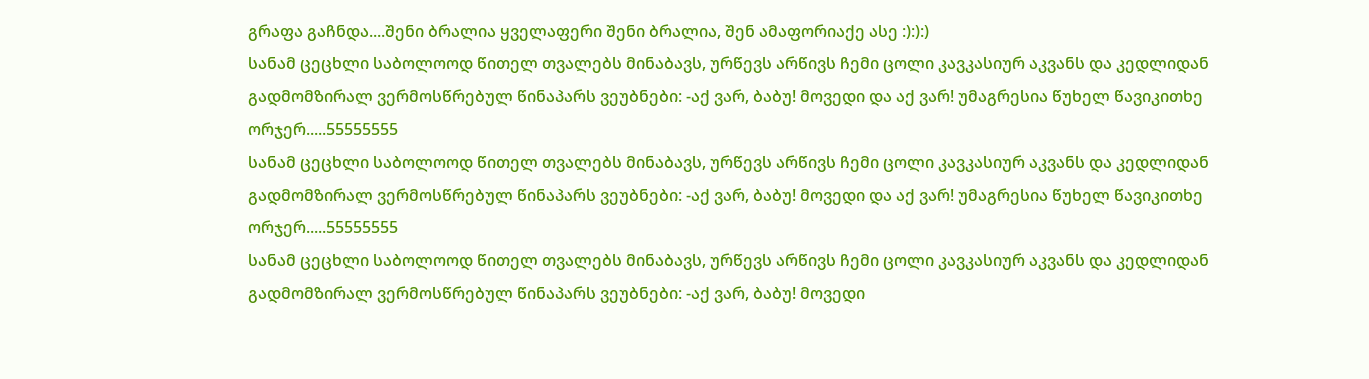გრაფა გაჩნდა....შენი ბრალია ყველაფერი შენი ბრალია, შენ ამაფორიაქე ასე :):):)
სანამ ცეცხლი საბოლოოდ წითელ თვალებს მინაბავს, ურწევს არწივს ჩემი ცოლი კავკასიურ აკვანს და კედლიდან გადმომზირალ ვერმოსწრებულ წინაპარს ვეუბნები: -აქ ვარ, ბაბუ! მოვედი და აქ ვარ! უმაგრესია წუხელ წავიკითხე ორჯერ.....55555555
სანამ ცეცხლი საბოლოოდ წითელ თვალებს მინაბავს, ურწევს არწივს ჩემი ცოლი კავკასიურ აკვანს და კედლიდან გადმომზირალ ვერმოსწრებულ წინაპარს ვეუბნები: -აქ ვარ, ბაბუ! მოვედი და აქ ვარ! უმაგრესია წუხელ წავიკითხე ორჯერ.....55555555
სანამ ცეცხლი საბოლოოდ წითელ თვალებს მინაბავს, ურწევს არწივს ჩემი ცოლი კავკასიურ აკვანს და კედლიდან გადმომზირალ ვერმოსწრებულ წინაპარს ვეუბნები: -აქ ვარ, ბაბუ! მოვედი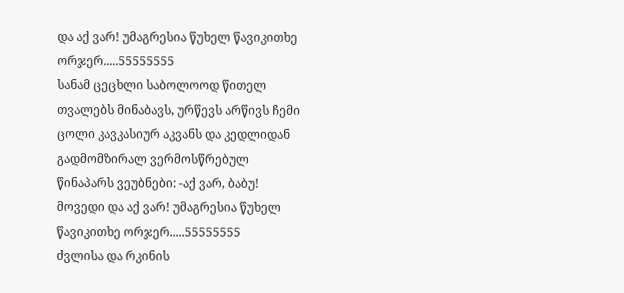და აქ ვარ! უმაგრესია წუხელ წავიკითხე ორჯერ.....55555555
სანამ ცეცხლი საბოლოოდ წითელ თვალებს მინაბავს, ურწევს არწივს ჩემი ცოლი კავკასიურ აკვანს და კედლიდან გადმომზირალ ვერმოსწრებულ წინაპარს ვეუბნები: -აქ ვარ, ბაბუ! მოვედი და აქ ვარ! უმაგრესია წუხელ წავიკითხე ორჯერ.....55555555
ძვლისა და რკინის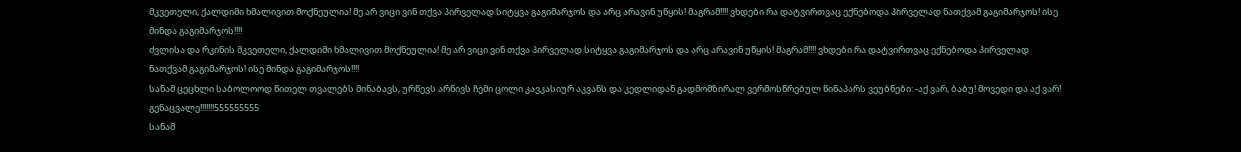მკვეთელი, ქალდიმი ხმალივით მოქნეულია! მე არ ვიცი ვინ თქვა პირველად სიტყვა გაგიმარჯოს და არც არავინ უწყის! მაგრამ!!!! ვხდები რა დატვირთვაც ექნებოდა პირველად ნათქვამ გაგიმარჯოს! ისე მინდა გაგიმარჯოს!!!!
ძვლისა და რკინის მკვეთელი, ქალდიმი ხმალივით მოქნეულია! მე არ ვიცი ვინ თქვა პირველად სიტყვა გაგიმარჯოს და არც არავინ უწყის! მაგრამ!!!! ვხდები რა დატვირთვაც ექნებოდა პირველად ნათქვამ გაგიმარჯოს! ისე მინდა გაგიმარჯოს!!!!
სანამ ცეცხლი საბოლოოდ წითელ თვალებს მინაბავს, ურწევს არწივს ჩემი ცოლი კავკასიურ აკვანს და კედლიდან გადმომზირალ ვერმოსწრებულ წინაპარს ვეუბნები: -აქ ვარ, ბაბუ! მოვედი და აქ ვარ! გენაცვალე!!!!!!!555555555
სანამ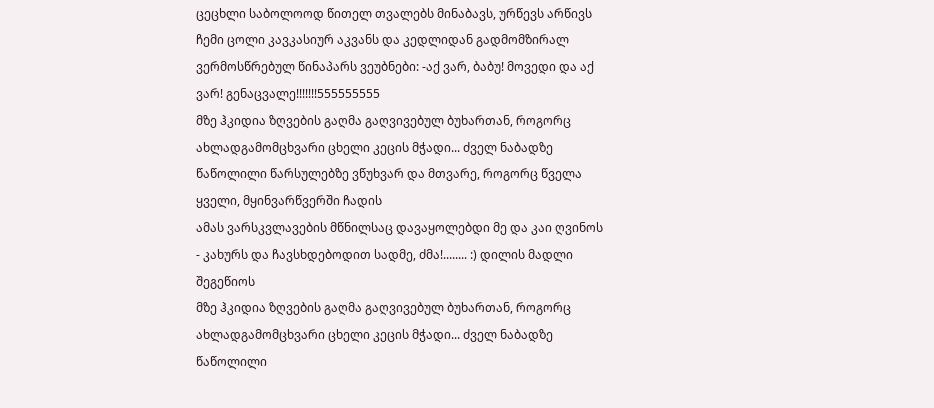ცეცხლი საბოლოოდ წითელ თვალებს მინაბავს, ურწევს არწივს ჩემი ცოლი კავკასიურ აკვანს და კედლიდან გადმომზირალ ვერმოსწრებულ წინაპარს ვეუბნები: -აქ ვარ, ბაბუ! მოვედი და აქ ვარ! გენაცვალე!!!!!!!555555555
მზე ჰკიდია ზღვების გაღმა გაღვივებულ ბუხართან, როგორც ახლადგამომცხვარი ცხელი კეცის მჭადი... ძველ ნაბადზე წაწოლილი წარსულებზე ვწუხვარ და მთვარე, როგორც წველა ყველი, მყინვარწვერში ჩადის
ამას ვარსკვლავების მწნილსაც დავაყოლებდი მე და კაი ღვინოს - კახურს და ჩავსხდებოდით სადმე, ძმა!........ :) დილის მადლი შეგეწიოს
მზე ჰკიდია ზღვების გაღმა გაღვივებულ ბუხართან, როგორც ახლადგამომცხვარი ცხელი კეცის მჭადი... ძველ ნაბადზე წაწოლილი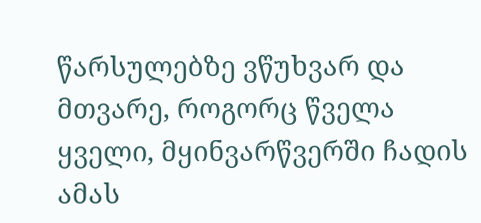წარსულებზე ვწუხვარ და მთვარე, როგორც წველა ყველი, მყინვარწვერში ჩადის
ამას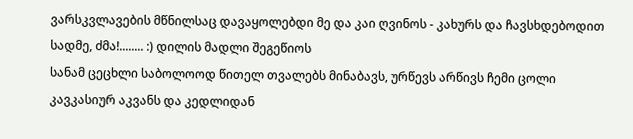ვარსკვლავების მწნილსაც დავაყოლებდი მე და კაი ღვინოს - კახურს და ჩავსხდებოდით სადმე, ძმა!........ :) დილის მადლი შეგეწიოს
სანამ ცეცხლი საბოლოოდ წითელ თვალებს მინაბავს, ურწევს არწივს ჩემი ცოლი კავკასიურ აკვანს და კედლიდან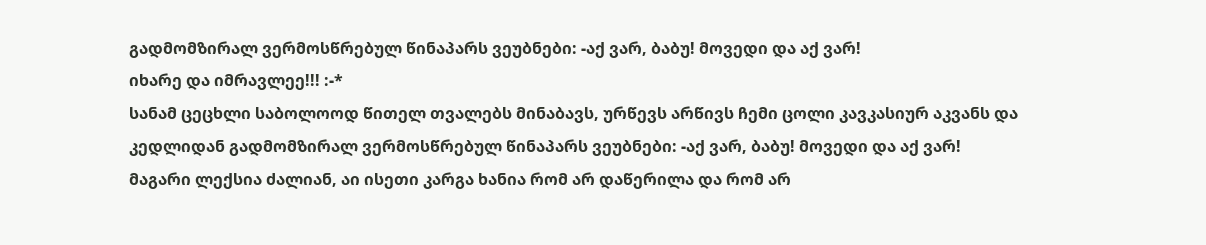გადმომზირალ ვერმოსწრებულ წინაპარს ვეუბნები: -აქ ვარ, ბაბუ! მოვედი და აქ ვარ!
იხარე და იმრავლეე!!! :-*
სანამ ცეცხლი საბოლოოდ წითელ თვალებს მინაბავს, ურწევს არწივს ჩემი ცოლი კავკასიურ აკვანს და კედლიდან გადმომზირალ ვერმოსწრებულ წინაპარს ვეუბნები: -აქ ვარ, ბაბუ! მოვედი და აქ ვარ!
მაგარი ლექსია ძალიან, აი ისეთი კარგა ხანია რომ არ დაწერილა და რომ არ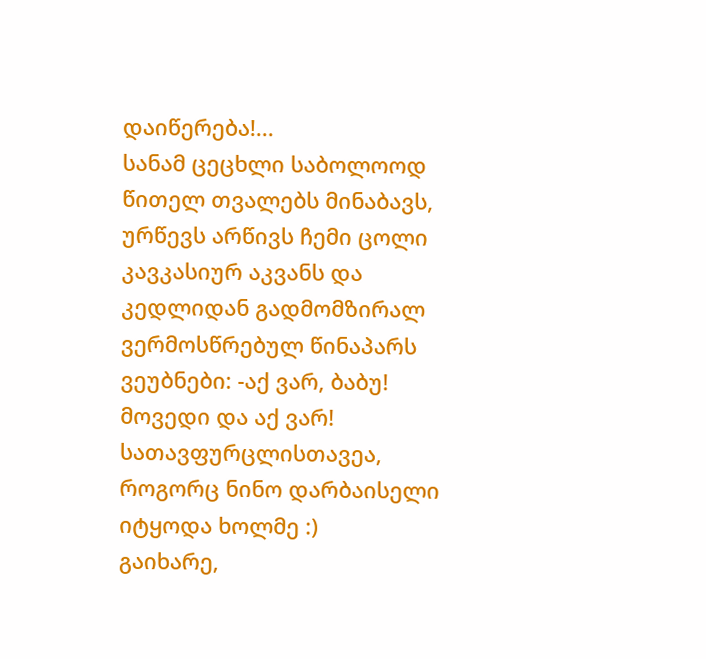დაიწერება!...
სანამ ცეცხლი საბოლოოდ წითელ თვალებს მინაბავს, ურწევს არწივს ჩემი ცოლი კავკასიურ აკვანს და კედლიდან გადმომზირალ ვერმოსწრებულ წინაპარს ვეუბნები: -აქ ვარ, ბაბუ! მოვედი და აქ ვარ!
სათავფურცლისთავეა, როგორც ნინო დარბაისელი იტყოდა ხოლმე :)
გაიხარე,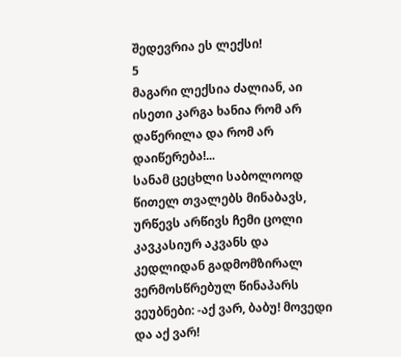შედევრია ეს ლექსი!
5
მაგარი ლექსია ძალიან, აი ისეთი კარგა ხანია რომ არ დაწერილა და რომ არ დაიწერება!...
სანამ ცეცხლი საბოლოოდ წითელ თვალებს მინაბავს, ურწევს არწივს ჩემი ცოლი კავკასიურ აკვანს და კედლიდან გადმომზირალ ვერმოსწრებულ წინაპარს ვეუბნები: -აქ ვარ, ბაბუ! მოვედი და აქ ვარ!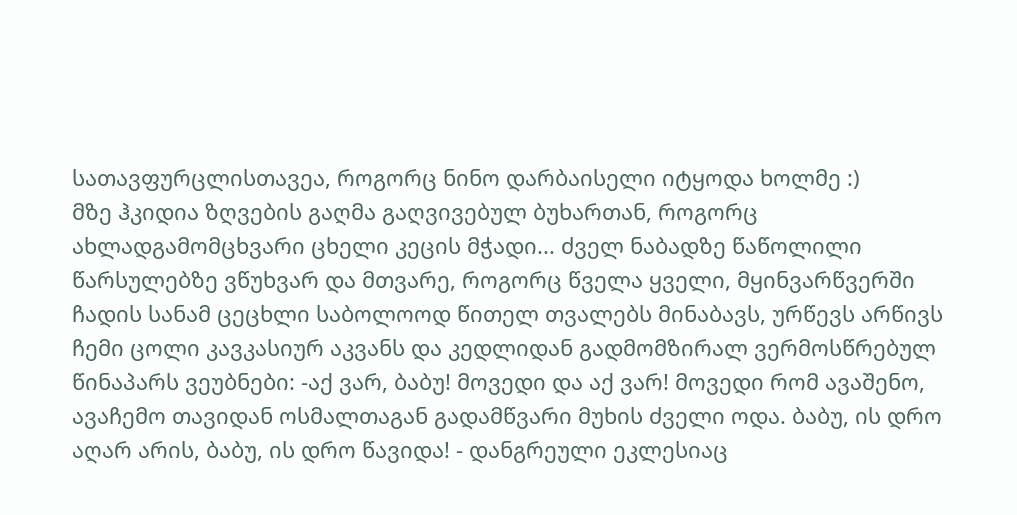სათავფურცლისთავეა, როგორც ნინო დარბაისელი იტყოდა ხოლმე :)
მზე ჰკიდია ზღვების გაღმა გაღვივებულ ბუხართან, როგორც ახლადგამომცხვარი ცხელი კეცის მჭადი... ძველ ნაბადზე წაწოლილი წარსულებზე ვწუხვარ და მთვარე, როგორც წველა ყველი, მყინვარწვერში ჩადის სანამ ცეცხლი საბოლოოდ წითელ თვალებს მინაბავს, ურწევს არწივს ჩემი ცოლი კავკასიურ აკვანს და კედლიდან გადმომზირალ ვერმოსწრებულ წინაპარს ვეუბნები: -აქ ვარ, ბაბუ! მოვედი და აქ ვარ! მოვედი რომ ავაშენო, ავაჩემო თავიდან ოსმალთაგან გადამწვარი მუხის ძველი ოდა. ბაბუ, ის დრო აღარ არის, ბაბუ, ის დრო წავიდა! - დანგრეული ეკლესიაც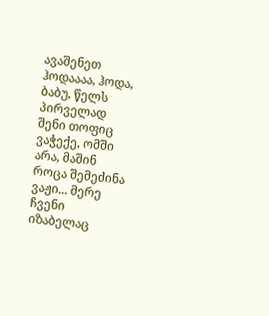ავაშენეთ ჰოდაააა, ჰოდა, ბაბუ, წელს პირველად შენი თოფიც ვაჭექე, ომში არა, მაშინ როცა შემეძინა ვაჟი... მერე ჩვენი იზაბელაც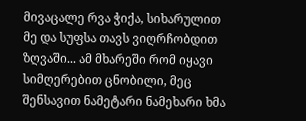მივაცალე რვა ჭიქა, სიხარულით მე და სუფსა თავს ვიღრჩობდით ზღვაში... ამ მხარეში რომ იყავი სიმღერებით ცნობილი, მეც შენსავით ნამეტარი ნამეხარი ხმა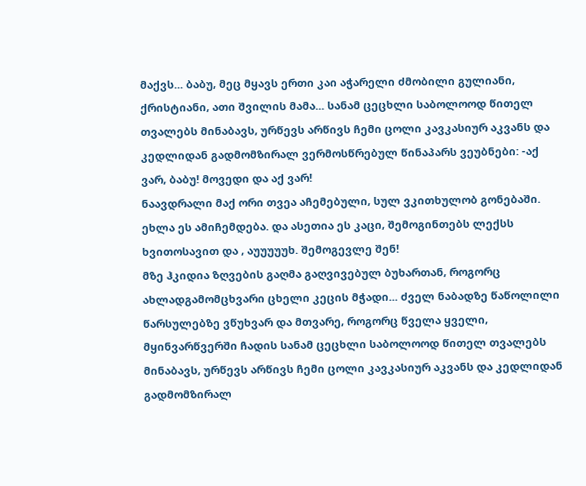მაქვს... ბაბუ, მეც მყავს ერთი კაი აჭარელი ძმობილი გულიანი, ქრისტიანი, ათი შვილის მამა... სანამ ცეცხლი საბოლოოდ წითელ თვალებს მინაბავს, ურწევს არწივს ჩემი ცოლი კავკასიურ აკვანს და კედლიდან გადმომზირალ ვერმოსწრებულ წინაპარს ვეუბნები: -აქ ვარ, ბაბუ! მოვედი და აქ ვარ!
ნაავდრალი მაქ ორი თვეა აჩემებული, სულ ვკითხულობ გონებაში. ეხლა ეს ამიჩემდება. და ასეთია ეს კაცი, შემოგინთებს ლექსს ხვითოსავით და , აუუუუუხ. შემოგევლე შენ!
მზე ჰკიდია ზღვების გაღმა გაღვივებულ ბუხართან, როგორც ახლადგამომცხვარი ცხელი კეცის მჭადი... ძველ ნაბადზე წაწოლილი წარსულებზე ვწუხვარ და მთვარე, როგორც წველა ყველი, მყინვარწვერში ჩადის სანამ ცეცხლი საბოლოოდ წითელ თვალებს მინაბავს, ურწევს არწივს ჩემი ცოლი კავკასიურ აკვანს და კედლიდან გადმომზირალ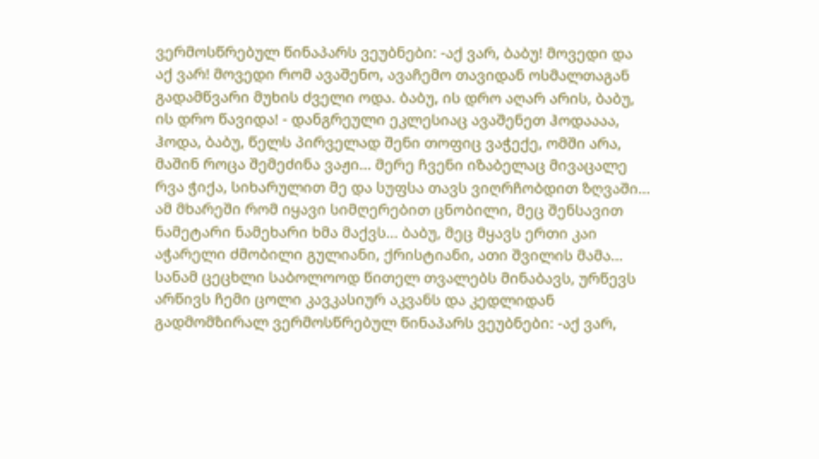ვერმოსწრებულ წინაპარს ვეუბნები: -აქ ვარ, ბაბუ! მოვედი და აქ ვარ! მოვედი რომ ავაშენო, ავაჩემო თავიდან ოსმალთაგან გადამწვარი მუხის ძველი ოდა. ბაბუ, ის დრო აღარ არის, ბაბუ, ის დრო წავიდა! - დანგრეული ეკლესიაც ავაშენეთ ჰოდაააა, ჰოდა, ბაბუ, წელს პირველად შენი თოფიც ვაჭექე, ომში არა, მაშინ როცა შემეძინა ვაჟი... მერე ჩვენი იზაბელაც მივაცალე რვა ჭიქა, სიხარულით მე და სუფსა თავს ვიღრჩობდით ზღვაში... ამ მხარეში რომ იყავი სიმღერებით ცნობილი, მეც შენსავით ნამეტარი ნამეხარი ხმა მაქვს... ბაბუ, მეც მყავს ერთი კაი აჭარელი ძმობილი გულიანი, ქრისტიანი, ათი შვილის მამა... სანამ ცეცხლი საბოლოოდ წითელ თვალებს მინაბავს, ურწევს არწივს ჩემი ცოლი კავკასიურ აკვანს და კედლიდან გადმომზირალ ვერმოსწრებულ წინაპარს ვეუბნები: -აქ ვარ,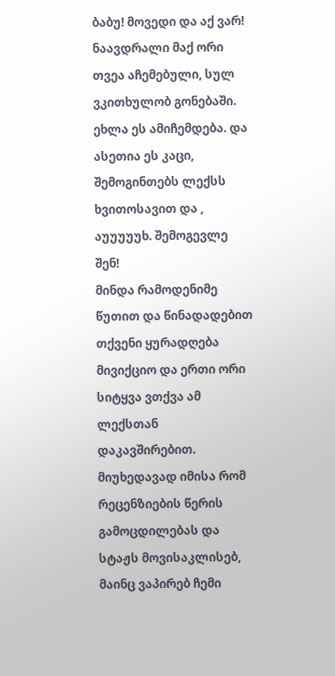ბაბუ! მოვედი და აქ ვარ!
ნაავდრალი მაქ ორი თვეა აჩემებული, სულ ვკითხულობ გონებაში. ეხლა ეს ამიჩემდება. და ასეთია ეს კაცი, შემოგინთებს ლექსს ხვითოსავით და , აუუუუუხ. შემოგევლე შენ!
მინდა რამოდენიმე წუთით და წინადადებით თქვენი ყურადღება მივიქციო და ერთი ორი სიტყვა ვთქვა ამ ლექსთან დაკავშირებით. მიუხედავად იმისა რომ რეცენზიების წერის გამოცდილებას და სტაჟს მოვისაკლისებ, მაინც ვაპირებ ჩემი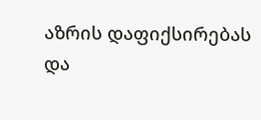აზრის დაფიქსირებას და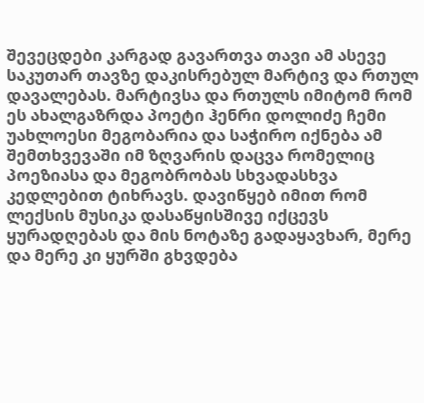შევეცდები კარგად გავართვა თავი ამ ასევე საკუთარ თავზე დაკისრებულ მარტივ და რთულ დავალებას. მარტივსა და რთულს იმიტომ რომ ეს ახალგაზრდა პოეტი ჰენრი დოლიძე ჩემი უახლოესი მეგობარია და საჭირო იქნება ამ შემთხვევაში იმ ზღვარის დაცვა რომელიც პოეზიასა და მეგობრობას სხვადასხვა კედლებით ტიხრავს. დავიწყებ იმით რომ ლექსის მუსიკა დასაწყისშივე იქცევს ყურადღებას და მის ნოტაზე გადაყავხარ, მერე და მერე კი ყურში გხვდება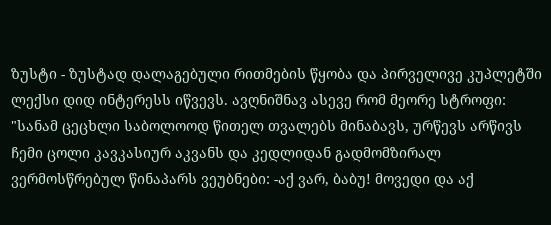ზუსტი - ზუსტად დალაგებული რითმების წყობა და პირველივე კუპლეტში ლექსი დიდ ინტერესს იწვევს. ავღნიშნავ ასევე რომ მეორე სტროფი:
"სანამ ცეცხლი საბოლოოდ წითელ თვალებს მინაბავს, ურწევს არწივს ჩემი ცოლი კავკასიურ აკვანს და კედლიდან გადმომზირალ ვერმოსწრებულ წინაპარს ვეუბნები: -აქ ვარ, ბაბუ! მოვედი და აქ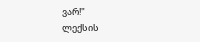ვარ!"
ლექსის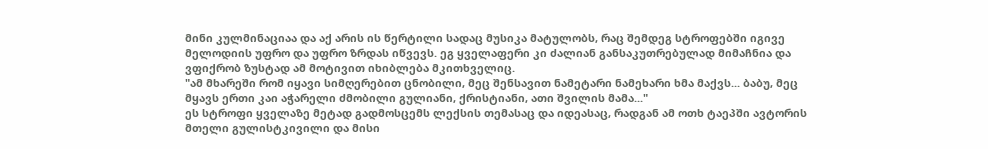მინი კულმინაციაა და აქ არის ის წერტილი სადაც მუსიკა მატულობს, რაც შემდეგ სტროფებში იგივე მელოდიის უფრო და უფრო ზრდას იწვევს. ეგ ყველაფერი კი ძალიან განსაკუთრებულად მიმაჩნია და ვფიქრობ ზუსტად ამ მოტივით იხიბლება მკითხველიც.
"ამ მხარეში რომ იყავი სიმღერებით ცნობილი, მეც შენსავით ნამეტარი ნამეხარი ხმა მაქვს... ბაბუ, მეც მყავს ერთი კაი აჭარელი ძმობილი გულიანი, ქრისტიანი, ათი შვილის მამა..."
ეს სტროფი ყველაზე მეტად გადმოსცემს ლექსის თემასაც და იდეასაც, რადგან ამ ოთხ ტაეპში ავტორის მთელი გულისტკივილი და მისი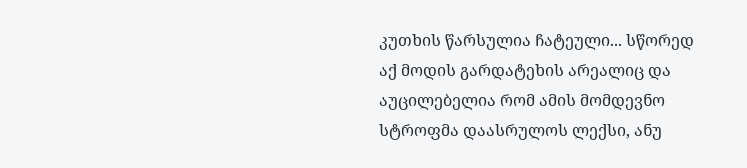კუთხის წარსულია ჩატეული... სწორედ აქ მოდის გარდატეხის არეალიც და აუცილებელია რომ ამის მომდევნო სტროფმა დაასრულოს ლექსი, ანუ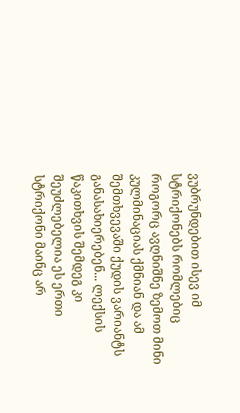ვუბრუნდებით ისევ იმ სტრიქონებს რომლებიც როგორც ავღნიშნე ზემოთ მინი კულმინაციას ქმნიან და ამ შემთხვევაში ქუდის ვარიანტს განასახიერებენ... ლექსის წაკითხვის შემდეგ კი შეუძლებელია ეს ერთი სტრიქონი მაინც არ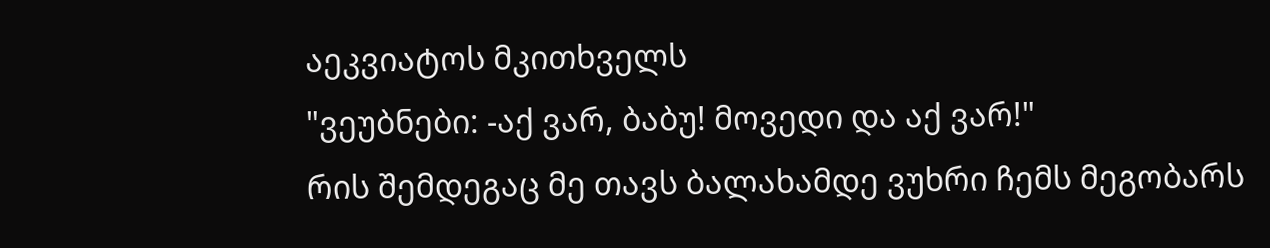აეკვიატოს მკითხველს
"ვეუბნები: -აქ ვარ, ბაბუ! მოვედი და აქ ვარ!"
რის შემდეგაც მე თავს ბალახამდე ვუხრი ჩემს მეგობარს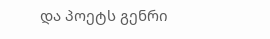და პოეტს გენრი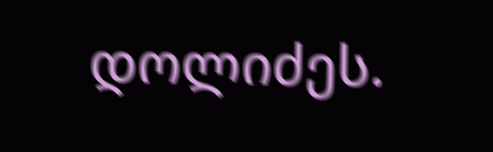დოლიძეს.